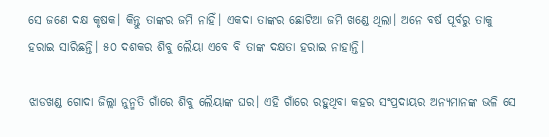ସେ ଜଣେ ଦକ୍ଷ କୃଷକ। କିନ୍ତୁ ତାଙ୍କର ଜମି ନାହିଁ। ଏକଦା ତାଙ୍କର ଛୋଟିଆ ଜମି ଖଣ୍ଡେ ଥିଲା। ଅନେ ବର୍ଷ ପୂର୍ବରୁ ତାକୁ ହରାଇ ସାରିଛନ୍ତି। ୫୦ ଦଶକର ଶିବୁ ଲୈୟା ଏବେ ବି ତାଙ୍କ ଦକ୍ଷତା ହରାଇ ନାହାନ୍ତି।

ଝାଡଖଣ୍ଡ ଗୋଦା ଜିଲ୍ଲା ନୁନ୍ମତି ଗାଁରେ ଶିବୁ ଲୈୟାଙ୍କ ଘର। ଏହି ଗାଁରେ ରହୁଥିବା କହର ସଂପ୍ରଦାୟର ଅନ୍ୟମାନଙ୍କ ଭଳି ସେ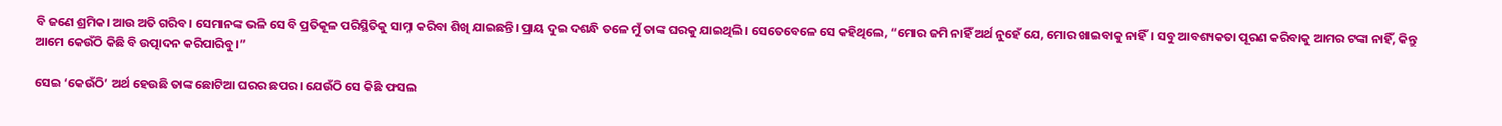ବି ଜଣେ ଶ୍ରମିକ। ଆଉ ଅତି ଗରିବ। ସେମାନଙ୍କ ଭଳି ସେ ବି ପ୍ରତିକୂଳ ପରିସ୍ଥିତିକୁ ସାମ୍ନା କରିବା ଶିଖି ଯାଇଛନ୍ତି। ପ୍ରାୟ ଦୁଇ ଦଶନ୍ଧି ତଳେ ମୁଁ ତାଙ୍କ ଘରକୁ ଯାଇଥିଲି। ସେତେବେଳେ ସେ କହିଥିଲେ, “ମୋର ଜମି ନାହିଁ ଅର୍ଥ ନୁହେଁ ଯେ, ମୋର ଖାଇବାକୁ ନାହିଁ। ସବୁ ଆବଶ୍ୟକତା ପୂରଣ କରିବାକୁ ଆମର ଟଙ୍କା ନାହିଁ, କିନ୍ତୁ ଆମେ କେଉଁଠି କିଛି ବି ଉତ୍ପାଦନ କରିପାରିବୁ।”

ସେଇ ‘କେଉଁଠି’ ଅର୍ଥ ହେଉଛି ତାଙ୍କ ଛୋଟିଆ ଘରର ଛପର। ଯେଉଁଠି ସେ କିଛି ଫସଲ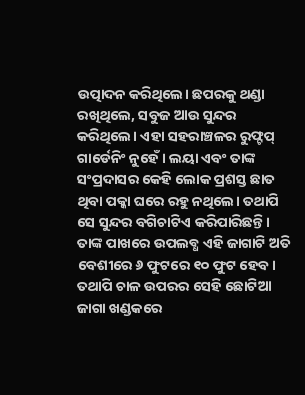ଉତ୍ପାଦନ କରିଥିଲେ। ଛପରକୁ ଥଣ୍ଡା ରଖିଥିଲେ, ସବୁଜ ଆଉ ସୁନ୍ଦର କରିଥିଲେ। ଏହା ସହରାଞ୍ଚଳର ରୁଫ୍ଟପ୍ ଗାର୍ଡେନିଂ ନୁହେଁ। ଲୟା ଏବଂ ତାଙ୍କ ସଂପ୍ରଦାସର କେହି ଲୋକ ପ୍ରଶସ୍ତ ଛାତ ଥିବା ପକ୍କା ଘରେ ରହୁ ନଥିଲେ। ତଥାପି ସେ ସୁନ୍ଦର ବଗିଚାଟିଏ କରିପାରିଛନ୍ତି। ତାଙ୍କ ପାଖରେ ଉପଲବ୍ଧ ଏହି ଜାଗାଟି ଅତି ବେଶୀରେ ୬ ଫୁଟରେ ୧୦ ଫୁଟ ହେବ। ତଥାପି ଚାଳ ଉପରର ସେହି ଛୋଟିଆ ଜାଗା ଖଣ୍ଡକରେ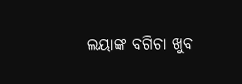ଲୟାଙ୍କ ବଗିଚା ଖୁବ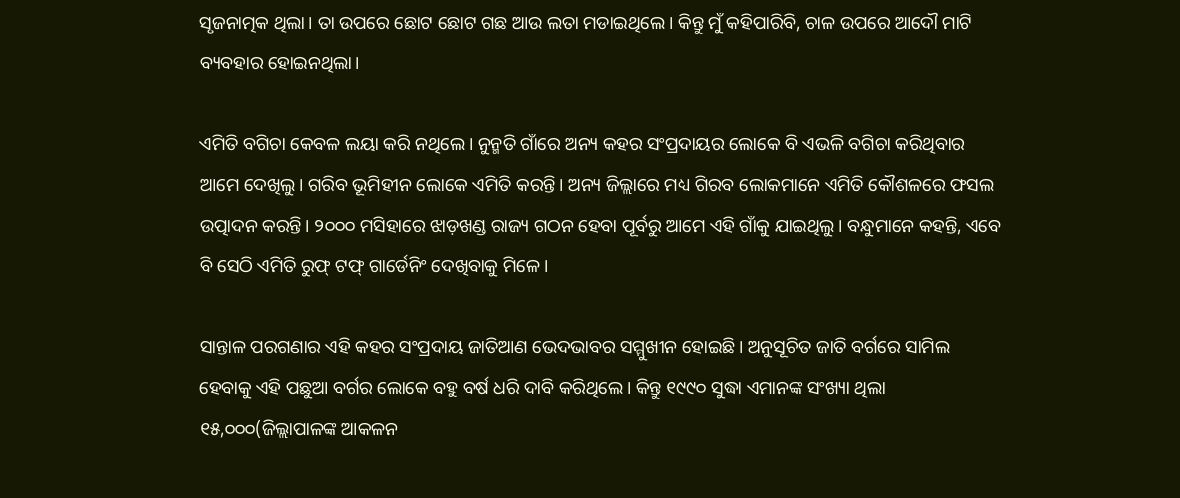ସୃଜନାତ୍ମକ ଥିଲା। ତା ଉପରେ ଛୋଟ ଛୋଟ ଗଛ ଆଉ ଲତା ମଡାଇଥିଲେ। କିନ୍ତୁ ମୁଁ କହିପାରିବି, ଚାଳ ଉପରେ ଆଦୌ ମାଟି ବ୍ୟବହାର ହୋଇନଥିଲା।

ଏମିତି ବଗିଚା କେବଳ ଲୟା କରି ନଥିଲେ। ନୁନ୍ମତି ଗାଁରେ ଅନ୍ୟ କହର ସଂପ୍ରଦାୟର ଲୋକେ ବି ଏଭଳି ବଗିଚା କରିଥିବାର ଆମେ ଦେଖିଲୁ। ଗରିବ ଭୂମିହୀନ ଲୋକେ ଏମିତି କରନ୍ତି। ଅନ୍ୟ ଜିଲ୍ଲାରେ ମଧ୍ୟ ଗିରବ ଲୋକମାନେ ଏମିତି କୌଶଳରେ ଫସଲ ଉତ୍ପାଦନ କରନ୍ତି। ୨୦୦୦ ମସିହାରେ ଝାଡ଼ଖଣ୍ଡ ରାଜ୍ୟ ଗଠନ ହେବା ପୂର୍ବରୁ ଆମେ ଏହି ଗାଁକୁ ଯାଇଥିଲୁ। ବନ୍ଧୁମାନେ କହନ୍ତି, ଏବେ ବି ସେଠି ଏମିତି ରୁଫ୍ ଟଫ୍ ଗାର୍ଡେନିଂ ଦେଖିବାକୁ ମିଳେ।

ସାନ୍ତାଳ ପରଗଣାର ଏହି କହର ସଂପ୍ରଦାୟ ଜାତିଆଣ ଭେଦଭାବର ସମ୍ମୁଖୀନ ହୋଇଛି। ଅନୁସୂଚିତ ଜାତି ବର୍ଗରେ ସାମିଲ ହେବାକୁ ଏହି ପଛୁଆ ବର୍ଗର ଲୋକେ ବହୁ ବର୍ଷ ଧରି ଦାବି କରିଥିଲେ। କିନ୍ତୁ ୧୯୯୦ ସୁଦ୍ଧା ଏମାନଙ୍କ ସଂଖ୍ୟା ଥିଲା ୧୫,୦୦୦(ଜିଲ୍ଲାପାଳଙ୍କ ଆକଳନ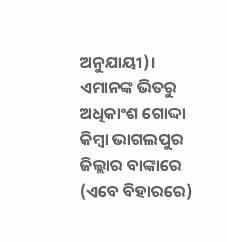ଅନୁଯାୟୀ)। ଏମାନଙ୍କ ଭିତରୁ ଅଧିକାଂଶ ଗୋଦ୍ଦା କିମ୍ବା ଭାଗଲପୁର ଜିଲ୍ଲାର ବାଙ୍କାରେ (ଏବେ ବିହାରରେ)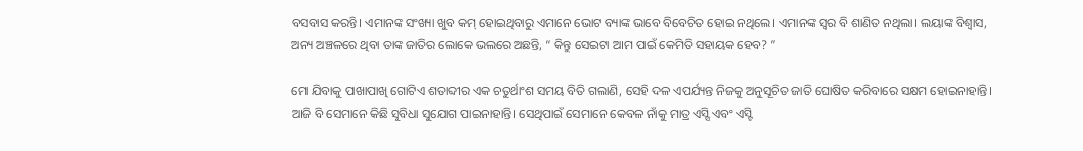ବସବାସ କରନ୍ତି। ଏମାନଙ୍କ ସଂଖ୍ୟା ଖୁବ କମ୍ ହୋଇଥିବାରୁ ଏମାନେ ଭୋଟ ବ୍ୟାଙ୍କ ଭାବେ ବିବେଚିତ ହୋଇ ନଥିଲେ। ଏମାନଙ୍କ ସ୍ୱର ବି ଶାଣିତ ନଥିଲା। ଲୟାଙ୍କ ବିଶ୍ୱାସ, ଅନ୍ୟ ଅଞ୍ଚଳରେ ଥିବା ତାଙ୍କ ଜାତିର ଲୋକେ ଭଲରେ ଅଛନ୍ତି, “ କିନ୍ତୁ ସେଇଟା ଆମ ପାଇଁ କେମିତି ସହାୟକ ହେବ? ”

ମୋ ଯିବାକୁ ପାଖାପାଖି ଗୋଟିଏ ଶତାବ୍ଦୀର ଏକ ଚତୁର୍ଥାଂଶ ସମୟ ବିତି ଗଲାଣି, ସେହି ଦଳ ଏପର୍ଯ୍ୟନ୍ତ ନିଜକୁ ଅନୁସୂଚିତ ଜାତି ଘୋଷିତ କରିବାରେ ସକ୍ଷମ ହୋଇନାହାନ୍ତି। ଆଜି ବି ସେମାନେ କିଛି ସୁବିଧା ସୁଯୋଗ ପାଇନାହାନ୍ତି। ସେଥିପାଇଁ ସେମାନେ କେବଳ ନାଁକୁ ମାତ୍ର ଏସ୍ସି ଏବଂ ଏସ୍ଟି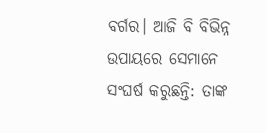ବର୍ଗର। ଆଜି ବି ବିଭିନ୍ନ ଉପାୟରେ ସେମାନେ ସଂଘର୍ଷ କରୁଛନ୍ତି: ତାଙ୍କ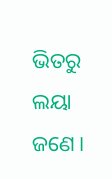ଭିତରୁ ଲୟା ଜଣେ।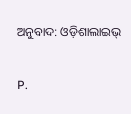ଅନୁବାଦ: ଓଡ଼ିଶାଲାଇଭ୍

P.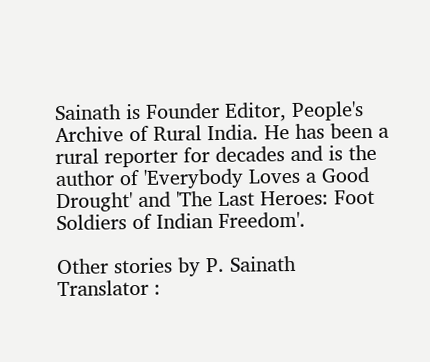Sainath is Founder Editor, People's Archive of Rural India. He has been a rural reporter for decades and is the author of 'Everybody Loves a Good Drought' and 'The Last Heroes: Foot Soldiers of Indian Freedom'.

Other stories by P. Sainath
Translator :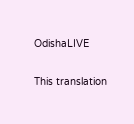OdishaLIVE

This translation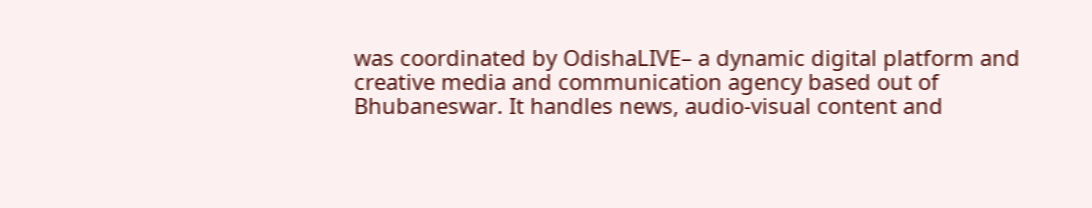was coordinated by OdishaLIVE– a dynamic digital platform and creative media and communication agency based out of Bhubaneswar. It handles news, audio-visual content and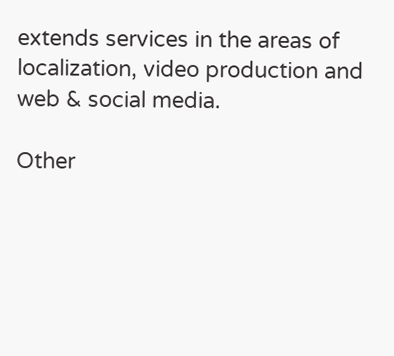extends services in the areas of localization, video production and web & social media.

Other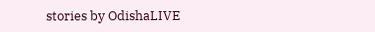stories by OdishaLIVE